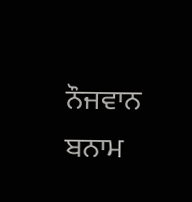ਨੌਜਵਾਨ ਬਨਾਮ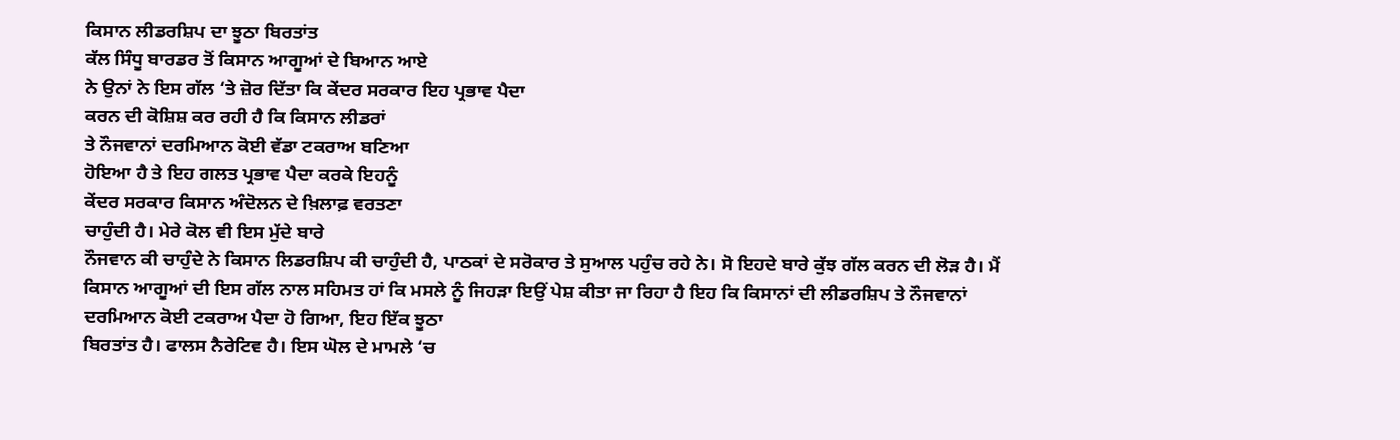ਕਿਸਾਨ ਲੀਡਰਸ਼ਿਪ ਦਾ ਝੂਠਾ ਬਿਰਤਾਂਤ
ਕੱਲ ਸਿੰਧੂ ਬਾਰਡਰ ਤੋਂ ਕਿਸਾਨ ਆਗੂਆਂ ਦੇ ਬਿਆਨ ਆਏ
ਨੇ ਉਨਾਂ ਨੇ ਇਸ ਗੱਲ ‘ਤੇ ਜ਼ੋਰ ਦਿੱਤਾ ਕਿ ਕੇਂਦਰ ਸਰਕਾਰ ਇਹ ਪ੍ਰਭਾਵ ਪੈਦਾ
ਕਰਨ ਦੀ ਕੋਸ਼ਿਸ਼ ਕਰ ਰਹੀ ਹੈ ਕਿ ਕਿਸਾਨ ਲੀਡਰਾਂ
ਤੇ ਨੌਜਵਾਨਾਂ ਦਰਮਿਆਨ ਕੋਈ ਵੱਡਾ ਟਕਰਾਅ ਬਣਿਆ
ਹੋਇਆ ਹੈ ਤੇ ਇਹ ਗਲਤ ਪ੍ਰਭਾਵ ਪੈਦਾ ਕਰਕੇ ਇਹਨੂੰ
ਕੇਂਦਰ ਸਰਕਾਰ ਕਿਸਾਨ ਅੰਦੋਲਨ ਦੇ ਖ਼ਿਲਾਫ਼ ਵਰਤਣਾ
ਚਾਹੁੰਦੀ ਹੈ। ਮੇਰੇ ਕੋਲ ਵੀ ਇਸ ਮੁੱਦੇ ਬਾਰੇ
ਨੌਜਵਾਨ ਕੀ ਚਾਹੁੰਦੇ ਨੇ ਕਿਸਾਨ ਲਿਡਰਸ਼ਿਪ ਕੀ ਚਾਹੁੰਦੀ ਹੈ, ਪਾਠਕਾਂ ਦੇ ਸਰੋਕਾਰ ਤੇ ਸੁਆਲ ਪਹੁੰਚ ਰਹੇ ਨੇ। ਸੋ ਇਹਦੇ ਬਾਰੇ ਕੁੱਝ ਗੱਲ ਕਰਨ ਦੀ ਲੋੜ ਹੈ। ਮੈਂ ਕਿਸਾਨ ਆਗੂਆਂ ਦੀ ਇਸ ਗੱਲ ਨਾਲ ਸਹਿਮਤ ਹਾਂ ਕਿ ਮਸਲੇ ਨੂੰ ਜਿਹੜਾ ਇਉਂ ਪੇਸ਼ ਕੀਤਾ ਜਾ ਰਿਹਾ ਹੈ ਇਹ ਕਿ ਕਿਸਾਨਾਂ ਦੀ ਲੀਡਰਸ਼ਿਪ ਤੇ ਨੌਜਵਾਨਾਂ ਦਰਮਿਆਨ ਕੋਈ ਟਕਰਾਅ ਪੈਦਾ ਹੋ ਗਿਆ, ਇਹ ਇੱਕ ਝੂਠਾ
ਬਿਰਤਾਂਤ ਹੈ। ਫਾਲਸ ਨੈਰੇਟਿਵ ਹੈ। ਇਸ ਘੋਲ ਦੇ ਮਾਮਲੇ ‘ਚ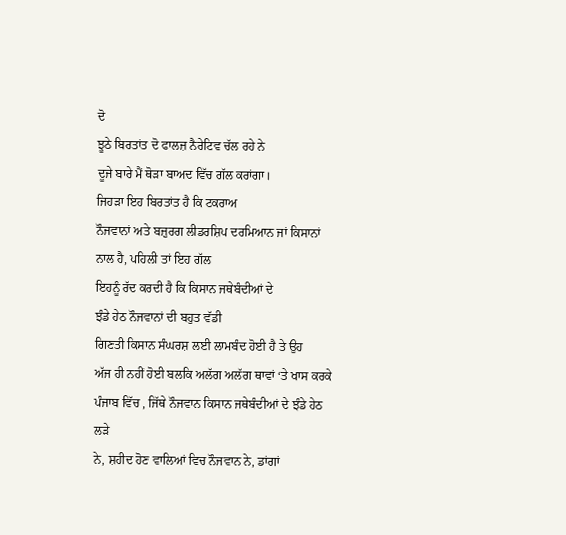ਦੋ
ਝੂਠੇ ਬਿਰਤਾਂਤ ਦੋ ਫਾਲਜ਼ ਨੈਰੇਟਿਵ ਚੱਲ ਰਹੇ ਨੇ
ਦੂਜੇ ਬਾਰੇ ਮੈਂ ਥੋੜਾ ਬਾਅਦ ਵਿੱਚ ਗੱਲ ਕਰਾਂਗਾ।
ਜਿਹੜਾ ਇਹ ਬਿਰਤਾਂਤ ਹੈ ਕਿ ਟਕਰਾਅ
ਨੌਜਵਾਨਾਂ ਅਤੇ ਬਜ਼ੁਰਗ ਲੀਡਰਸ਼ਿਪ ਦਰਮਿਆਨ ਜਾਂ ਕਿਸਾਨਾਂ ਨਾਲ ਹੈ, ਪਹਿਲੀ ਤਾਂ ਇਹ ਗੱਲ
ਇਹਨੂੰ ਰੱਦ ਕਰਦੀ ਹੈ ਕਿ ਕਿਸਾਨ ਜਥੇਬੰਦੀਆਂ ਦੇ
ਝੰਡੇ ਹੇਠ ਨੌਜਵਾਨਾਂ ਦੀ ਬਹੁਤ ਵੱਡੀ
ਗਿਣਤੀ ਕਿਸਾਨ ਸੰਘਰਸ਼ ਲਈ ਲਾਮਬੰਦ ਹੋਈ ਹੈ ਤੇ ਉਹ
ਅੱਜ ਹੀ ਨਹੀਂ ਹੋਈ ਬਲਕਿ ਅਲੱਗ ਅਲੱਗ ਥਾਵਾਂ ‘ਤੇ ਖਾਸ ਕਰਕੇ ਪੰਜਾਬ ਵਿੱਚ , ਜਿੱਥੇ ਨੌਜਵਾਨ ਕਿਸਾਨ ਜਥੇਬੰਦੀਆਂ ਦੇ ਝੰਡੇ ਹੇਠ ਲੜੇ
ਨੇ, ਸ਼ਹੀਦ ਹੋਣ ਵਾਲਿਆਂ ਵਿਚ ਨੌਜਵਾਨ ਨੇ, ਡਾਂਗਾਂ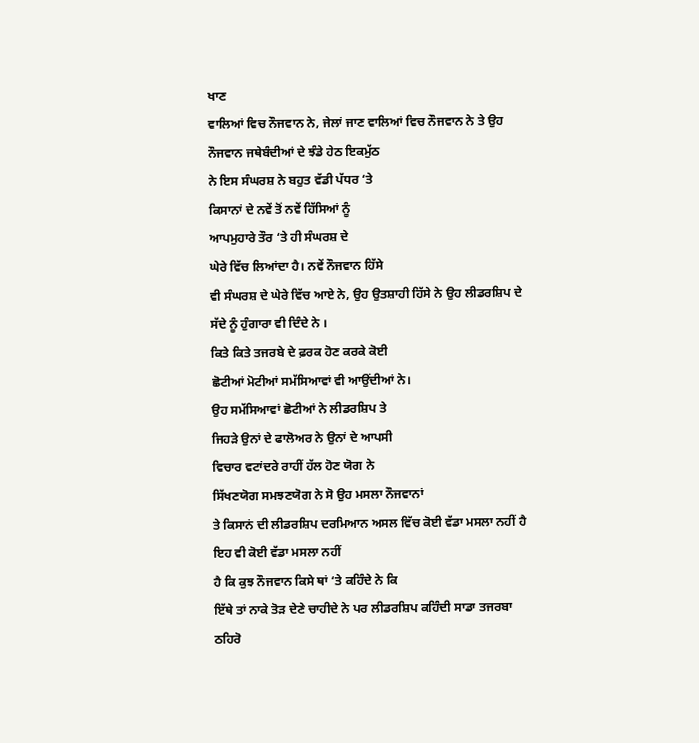ਖਾਣ
ਵਾਲਿਆਂ ਵਿਚ ਨੌਜਵਾਨ ਨੇ, ਜੇਲਾਂ ਜਾਣ ਵਾਲਿਆਂ ਵਿਚ ਨੌਜਵਾਨ ਨੇ ਤੇ ਉਹ ਨੌਜਵਾਨ ਜਥੇਬੰਦੀਆਂ ਦੇ ਝੰਡੇ ਹੇਠ ਇਕਮੁੱਠ
ਨੇ ਇਸ ਸੰਘਰਸ਼ ਨੇ ਬਹੁਤ ਵੱਡੀ ਪੱਧਰ ‘ਤੇ
ਕਿਸਾਨਾਂ ਦੇ ਨਵੇਂ ਤੋਂ ਨਵੇਂ ਹਿੱਸਿਆਂ ਨੂੰ
ਆਪਮੁਹਾਰੇ ਤੌਰ ‘ਤੇ ਹੀ ਸੰਘਰਸ਼ ਦੇ
ਘੇਰੇ ਵਿੱਚ ਲਿਆਂਦਾ ਹੈ। ਨਵੇਂ ਨੌਜਵਾਨ ਹਿੱਸੇ
ਵੀ ਸੰਘਰਸ਼ ਦੇ ਘੇਰੇ ਵਿੱਚ ਆਏ ਨੇ, ਉਹ ਉਤਸ਼ਾਹੀ ਹਿੱਸੇ ਨੇ ਉਹ ਲੀਡਰਸ਼ਿਪ ਦੇ ਸੱਦੇ ਨੂੰ ਹੁੰਗਾਰਾ ਵੀ ਦਿੰਦੇ ਨੇ ।
ਕਿਤੇ ਕਿਤੇ ਤਜਰਬੇ ਦੇ ਫ਼ਰਕ ਹੋਣ ਕਰਕੇ ਕੋਈ
ਛੋਟੀਆਂ ਮੋਟੀਆਂ ਸਮੱਸਿਆਵਾਂ ਵੀ ਆਉਂਦੀਆਂ ਨੇ।
ਉਹ ਸਮੱਸਿਆਵਾਂ ਛੋਟੀਆਂ ਨੇ ਲੀਡਰਸ਼ਿਪ ਤੇ
ਜਿਹੜੇ ਉਨਾਂ ਦੇ ਫਾਲੋਅਰ ਨੇ ਉਨਾਂ ਦੇ ਆਪਸੀ
ਵਿਚਾਰ ਵਟਾਂਦਰੇ ਰਾਹੀਂ ਹੱਲ ਹੋਣ ਯੋਗ ਨੇ
ਸਿੱਖਣਯੋਗ ਸਮਝਣਯੋਗ ਨੇ ਸੋ ਉਹ ਮਸਲਾ ਨੌਜਵਾਨਾਂ
ਤੇ ਕਿਸਾਨਂ ਦੀ ਲੀਡਰਸ਼ਿਪ ਦਰਮਿਆਨ ਅਸਲ ਵਿੱਚ ਕੋਈ ਵੱਡਾ ਮਸਲਾ ਨਹੀਂ ਹੈ ਇਹ ਵੀ ਕੋਈ ਵੱਡਾ ਮਸਲਾ ਨਹੀਂ
ਹੈ ਕਿ ਕੁਝ ਨੌਜਵਾਨ ਕਿਸੇ ਥਾਂ ‘ਤੇ ਕਹਿੰਦੇ ਨੇ ਕਿ
ਇੱਥੇ ਤਾਂ ਨਾਕੇ ਤੋੜ ਦੇਣੇ ਚਾਹੀਦੇ ਨੇ ਪਰ ਲੀਡਰਸ਼ਿਪ ਕਹਿੰਦੀ ਸਾਡਾ ਤਜਰਬਾ ਠਹਿਰੋ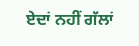ਏਦਾਂ ਨਹੀਂ ਗੱਲਾਂ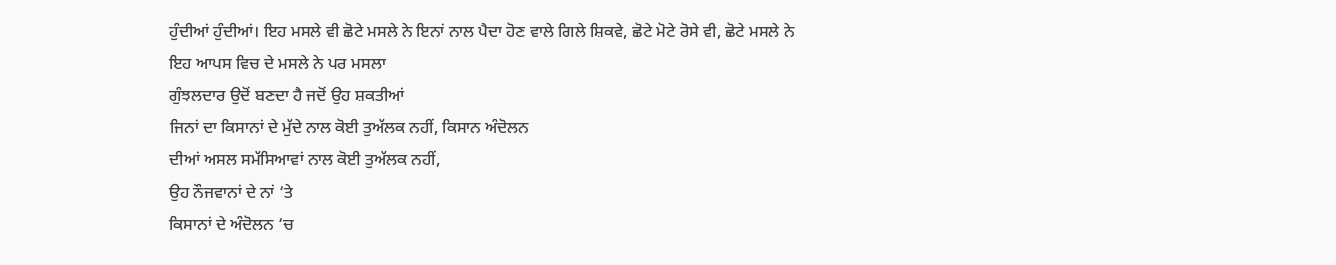ਹੁੰਦੀਆਂ ਹੁੰਦੀਆਂ। ਇਹ ਮਸਲੇ ਵੀ ਛੋਟੇ ਮਸਲੇ ਨੇ ਇਨਾਂ ਨਾਲ ਪੈਦਾ ਹੋਣ ਵਾਲੇ ਗਿਲੇ ਸ਼ਿਕਵੇ, ਛੋਟੇ ਮੋਟੇ ਰੋਸੇ ਵੀ, ਛੋਟੇ ਮਸਲੇ ਨੇ
ਇਹ ਆਪਸ ਵਿਚ ਦੇ ਮਸਲੇ ਨੇ ਪਰ ਮਸਲਾ
ਗੁੰਝਲਦਾਰ ਉਦੋਂ ਬਣਦਾ ਹੈ ਜਦੋਂ ਉਹ ਸ਼ਕਤੀਆਂ
ਜਿਨਾਂ ਦਾ ਕਿਸਾਨਾਂ ਦੇ ਮੁੱਦੇ ਨਾਲ ਕੋਈ ਤੁਅੱਲਕ ਨਹੀਂ, ਕਿਸਾਨ ਅੰਦੋਲਨ
ਦੀਆਂ ਅਸਲ ਸਮੱਸਿਆਵਾਂ ਨਾਲ ਕੋਈ ਤੁਅੱਲਕ ਨਹੀਂ,
ਉਹ ਨੌਜਵਾਨਾਂ ਦੇ ਨਾਂ ‘ਤੇ
ਕਿਸਾਨਾਂ ਦੇ ਅੰਦੋਲਨ ‘ਚ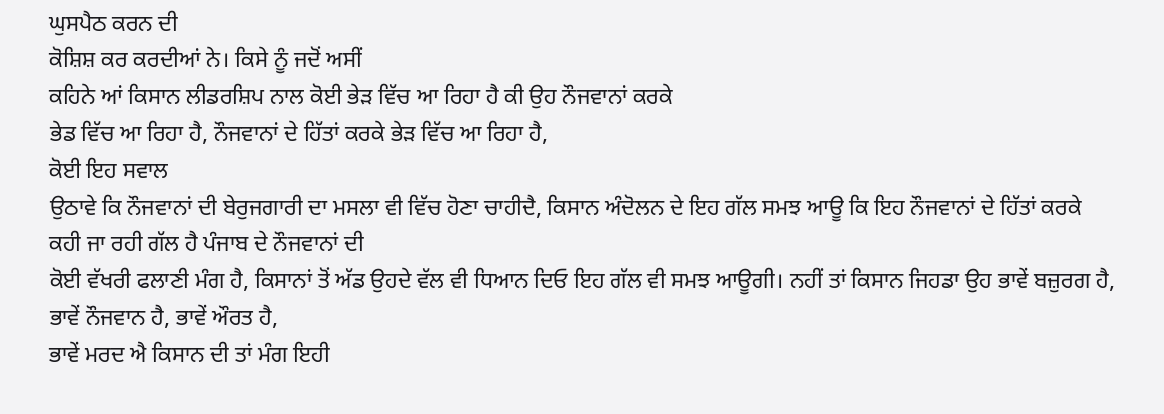ਘੁਸਪੈਠ ਕਰਨ ਦੀ
ਕੋਸ਼ਿਸ਼ ਕਰ ਕਰਦੀਆਂ ਨੇ। ਕਿਸੇ ਨੂੰ ਜਦੋਂ ਅਸੀਂ
ਕਹਿਨੇ ਆਂ ਕਿਸਾਨ ਲੀਡਰਸ਼ਿਪ ਨਾਲ ਕੋਈ ਭੇੜ ਵਿੱਚ ਆ ਰਿਹਾ ਹੈ ਕੀ ਉਹ ਨੌਜਵਾਨਾਂ ਕਰਕੇ
ਭੇਡ ਵਿੱਚ ਆ ਰਿਹਾ ਹੈ, ਨੌਜਵਾਨਾਂ ਦੇ ਹਿੱਤਾਂ ਕਰਕੇ ਭੇੜ ਵਿੱਚ ਆ ਰਿਹਾ ਹੈ,
ਕੋਈ ਇਹ ਸਵਾਲ
ਉਠਾਵੇ ਕਿ ਨੌਜਵਾਨਾਂ ਦੀ ਬੇਰੁਜਗਾਰੀ ਦਾ ਮਸਲਾ ਵੀ ਵਿੱਚ ਹੋਣਾ ਚਾਹੀਦੈ, ਕਿਸਾਨ ਅੰਦੋਲਨ ਦੇ ਇਹ ਗੱਲ ਸਮਝ ਆਊ ਕਿ ਇਹ ਨੌਜਵਾਨਾਂ ਦੇ ਹਿੱਤਾਂ ਕਰਕੇ
ਕਹੀ ਜਾ ਰਹੀ ਗੱਲ ਹੈ ਪੰਜਾਬ ਦੇ ਨੌਜਵਾਨਾਂ ਦੀ
ਕੋਈ ਵੱਖਰੀ ਫਲਾਣੀ ਮੰਗ ਹੈ, ਕਿਸਾਨਾਂ ਤੋਂ ਅੱਡ ਉਹਦੇ ਵੱਲ ਵੀ ਧਿਆਨ ਦਿਓ ਇਹ ਗੱਲ ਵੀ ਸਮਝ ਆਊਗੀ। ਨਹੀਂ ਤਾਂ ਕਿਸਾਨ ਜਿਹਡਾ ਉਹ ਭਾਵੇਂ ਬਜ਼ੁਰਗ ਹੈ, ਭਾਵੇਂ ਨੌਜਵਾਨ ਹੈ, ਭਾਵੇਂ ਔਰਤ ਹੈ,
ਭਾਵੇਂ ਮਰਦ ਐ ਕਿਸਾਨ ਦੀ ਤਾਂ ਮੰਗ ਇਹੀ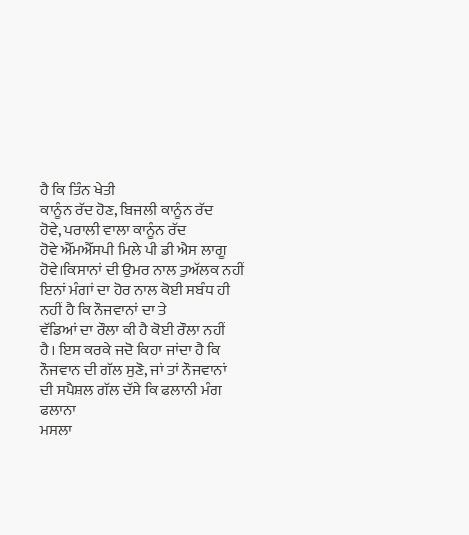ਹੈ ਕਿ ਤਿੰਨ ਖੇਤੀ
ਕਾਨੂੰਨ ਰੱਦ ਹੋਣ, ਬਿਜਲੀ ਕਾਨੂੰਨ ਰੱਦ
ਹੋਵੇ, ਪਰਾਲੀ ਵਾਲਾ ਕਾਨੂੰਨ ਰੱਦ
ਹੋਵੇ ਐੱਮਐੱਸਪੀ ਮਿਲੇ ਪੀ ਡੀ ਐਸ ਲਾਗੂ
ਹੋਵੇ।ਕਿਸਾਨਾਂ ਦੀ ਉਮਰ ਨਾਲ ਤੁਅੱਲਕ ਨਹੀਂ ਇਨਾਂ ਮੰਗਾਂ ਦਾ ਹੋਰ ਨਾਲ ਕੋਈ ਸਬੰਧ ਹੀ ਨਹੀਂ ਹੈ ਕਿ ਨੌਜਵਾਨਾਂ ਦਾ ਤੇ
ਵੱਡਿਆਂ ਦਾ ਰੌਲਾ ਕੀ ਹੈ ਕੋਈ ਰੌਲਾ ਨਹੀਂ
ਹੈ। ਇਸ ਕਰਕੇ ਜਦੋ ਕਿਹਾ ਜਾਂਦਾ ਹੈ ਕਿ
ਨੌਜਵਾਨ ਦੀ ਗੱਲ ਸੁਣੋ, ਜਾਂ ਤਾਂ ਨੌਜਵਾਨਾਂ
ਦੀ ਸਪੈਸ਼ਲ ਗੱਲ ਦੱਸੇ ਕਿ ਫਲਾਨੀ ਮੰਗ ਫਲਾਨਾ
ਮਸਲਾ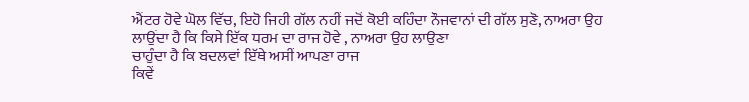ਐਂਟਰ ਹੋਵੇ ਘੋਲ ਵਿੱਚ, ਇਹੋ ਜਿਹੀ ਗੱਲ ਨਹੀਂ ਜਦੋਂ ਕੋਈ ਕਹਿੰਦਾ ਨੌਜਵਾਨਾਂ ਦੀ ਗੱਲ ਸੁਣੋ, ਨਾਅਰਾ ਉਹ
ਲਾਉਂਦਾ ਹੈ ਕਿ ਕਿਸੇ ਇੱਕ ਧਰਮ ਦਾ ਰਾਜ ਹੋਵੇ , ਨਾਅਰਾ ਉਹ ਲਾਉਣਾ
ਚਾਹੁੰਦਾ ਹੈ ਕਿ ਬਦਲਵਾਂ ਇੱਥੇ ਅਸੀਂ ਆਪਣਾ ਰਾਜ
ਕਿਵੇਂ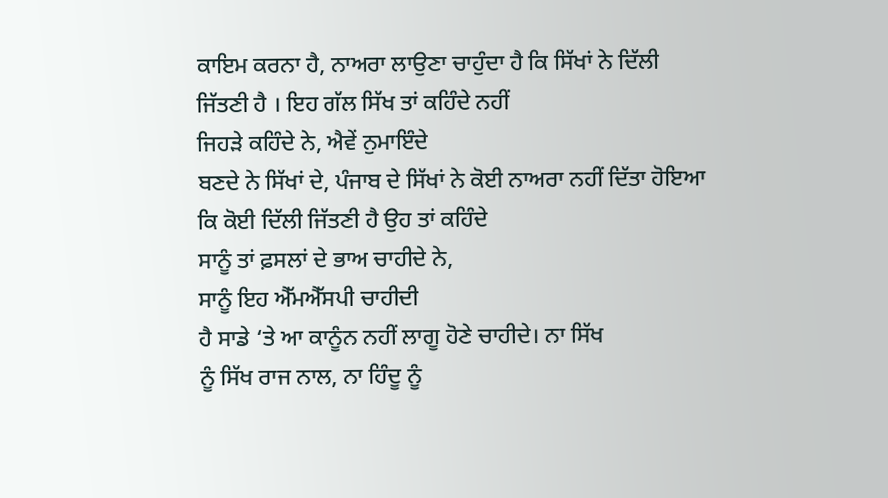ਕਾਇਮ ਕਰਨਾ ਹੈ, ਨਾਅਰਾ ਲਾਉਣਾ ਚਾਹੁੰਦਾ ਹੈ ਕਿ ਸਿੱਖਾਂ ਨੇ ਦਿੱਲੀ
ਜਿੱਤਣੀ ਹੈ । ਇਹ ਗੱਲ ਸਿੱਖ ਤਾਂ ਕਹਿੰਦੇ ਨਹੀਂ
ਜਿਹੜੇ ਕਹਿੰਦੇ ਨੇ, ਐਵੇਂ ਨੁਮਾਇੰਦੇ
ਬਣਦੇ ਨੇ ਸਿੱਖਾਂ ਦੇ, ਪੰਜਾਬ ਦੇ ਸਿੱਖਾਂ ਨੇ ਕੋਈ ਨਾਅਰਾ ਨਹੀਂ ਦਿੱਤਾ ਹੋਇਆ
ਕਿ ਕੋਈ ਦਿੱਲੀ ਜਿੱਤਣੀ ਹੈ ਉਹ ਤਾਂ ਕਹਿੰਦੇ
ਸਾਨੂੰ ਤਾਂ ਫ਼ਸਲਾਂ ਦੇ ਭਾਅ ਚਾਹੀਦੇ ਨੇ,
ਸਾਨੂੰ ਇਹ ਐੱਮਐੱਸਪੀ ਚਾਹੀਦੀ
ਹੈ ਸਾਡੇ ‘ਤੇ ਆ ਕਾਨੂੰਨ ਨਹੀਂ ਲਾਗੂ ਹੋਣੇ ਚਾਹੀਦੇ। ਨਾ ਸਿੱਖ
ਨੂੰ ਸਿੱਖ ਰਾਜ ਨਾਲ, ਨਾ ਹਿੰਦੂ ਨੂੰ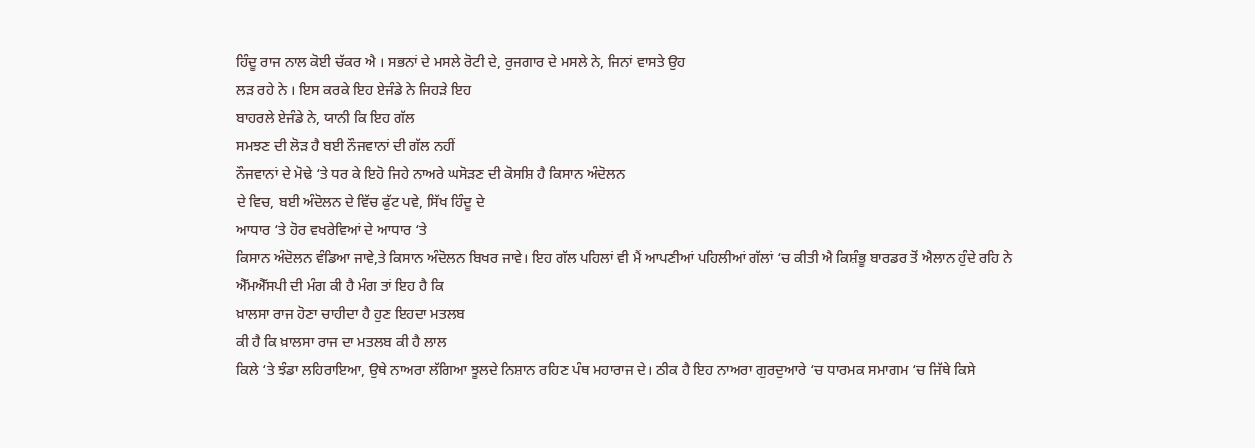ਹਿੰਦੂ ਰਾਜ ਨਾਲ ਕੋਈ ਚੱਕਰ ਐ । ਸਭਨਾਂ ਦੇ ਮਸਲੇ ਰੋਟੀ ਦੇ, ਰੁਜਗਾਰ ਦੇ ਮਸਲੇ ਨੇ, ਜਿਨਾਂ ਵਾਸਤੇ ਉਹ
ਲੜ ਰਹੇ ਨੇ । ਇਸ ਕਰਕੇ ਇਹ ਏਜੰਡੇ ਨੇ ਜਿਹੜੇ ਇਹ
ਬਾਹਰਲੇ ਏਜੰਡੇ ਨੇ, ਯਾਨੀ ਕਿ ਇਹ ਗੱਲ
ਸਮਝਣ ਦੀ ਲੋੜ ਹੈ ਬਈ ਨੌਜਵਾਨਾਂ ਦੀ ਗੱਲ ਨਹੀਂ
ਨੌਜਵਾਨਾਂ ਦੇ ਮੋਢੇ ‘ਤੇ ਧਰ ਕੇ ਇਹੋ ਜਿਹੇ ਨਾਅਰੇ ਘਸੋੜਣ ਦੀ ਕੋਸਸ਼ਿ ਹੈ ਕਿਸਾਨ ਅੰਦੋਲਨ
ਦੇ ਵਿਚ, ਬਈ ਅੰਦੋਲਨ ਦੇ ਵਿੱਚ ਫੁੱਟ ਪਵੇ, ਸਿੱਖ ਹਿੰਦੂ ਦੇ
ਆਧਾਰ ‘ਤੇ ਹੋਰ ਵਖਰੇਵਿਆਂ ਦੇ ਆਧਾਰ ‘ਤੇ
ਕਿਸਾਨ ਅੰਦੋਲਨ ਵੰਡਿਆ ਜਾਵੇ,ਤੇ ਕਿਸਾਨ ਅੰਦੋਲਨ ਬਿਖਰ ਜਾਵੇ। ਇਹ ਗੱਲ ਪਹਿਲਾਂ ਵੀ ਮੈਂ ਆਪਣੀਆਂ ਪਹਿਲੀਆਂ ਗੱਲਾਂ ‘ਚ ਕੀਤੀ ਐ ਕਿਸ਼ੰਭੂ ਬਾਰਡਰ ਤੋਂ ਐਲਾਨ ਹੁੰਦੇ ਰਹਿ ਨੇ
ਐੱਮਐੱਸਪੀ ਦੀ ਮੰਗ ਕੀ ਹੈ ਮੰਗ ਤਾਂ ਇਹ ਹੈ ਕਿ
ਖ਼ਾਲਸਾ ਰਾਜ ਹੋਣਾ ਚਾਹੀਦਾ ਹੈ ਹੁਣ ਇਹਦਾ ਮਤਲਬ
ਕੀ ਹੈ ਕਿ ਖ਼ਾਲਸਾ ਰਾਜ ਦਾ ਮਤਲਬ ਕੀ ਹੈ ਲਾਲ
ਕਿਲੇ ‘ਤੇ ਝੰਡਾ ਲਹਿਰਾਇਆ, ਉਥੇ ਨਾਅਰਾ ਲੱਗਿਆ ਝੂਲਦੇ ਨਿਸ਼ਾਨ ਰਹਿਣ ਪੰਥ ਮਹਾਰਾਜ ਦੇ। ਠੀਕ ਹੈ ਇਹ ਨਾਅਰਾ ਗੁਰਦੁਆਰੇ ‘ਚ ਧਾਰਮਕ ਸਮਾਗਮ ‘ਚ ਜਿੱਥੇ ਕਿਸੇ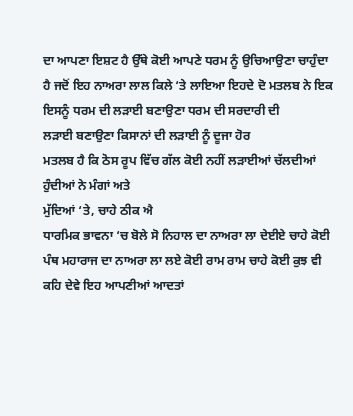ਦਾ ਆਪਣਾ ਇਸ਼ਟ ਹੈ ਉੱਥੇ ਕੋਈ ਆਪਣੇ ਧਰਮ ਨੂੰ ਉਚਿਆਉਣਾ ਚਾਹੁੰਦਾ
ਹੈ ਜਦੋਂ ਇਹ ਨਾਅਰਾ ਲਾਲ ਕਿਲੇ ‘ਤੇ ਲਾਇਆ ਇਹਦੇ ਦੋ ਮਤਲਬ ਨੇ ਇਕ ਇਸਨੂੰ ਧਰਮ ਦੀ ਲੜਾਈ ਬਣਾਉਣਾ ਧਰਮ ਦੀ ਸਰਦਾਰੀ ਦੀ
ਲੜਾਈ ਬਣਾਉਣਾ ਕਿਸਾਨਾਂ ਦੀ ਲੜਾਈ ਨੂੰ ਦੂਜਾ ਹੋਰ
ਮਤਲਬ ਹੈ ਕਿ ਠੋਸ ਰੂਪ ਵਿੱਚ ਗੱਲ ਕੋਈ ਨਹੀਂ ਲੜਾਈਆਂ ਚੱਲਦੀਆਂ ਹੁੰਦੀਆਂ ਨੇ ਮੰਗਾਂ ਅਤੇ
ਮੁੱਦਿਆਂ ‘ਤੇ, ਚਾਹੇ ਠੀਕ ਐ
ਧਾਰਮਿਕ ਭਾਵਨਾ ‘ਚ ਬੋਲੇ ਸੋ ਨਿਹਾਲ ਦਾ ਨਾਅਰਾ ਲਾ ਦੇਈਏ ਚਾਹੇ ਕੋਈ ਪੰਥ ਮਹਾਰਾਜ ਦਾ ਨਾਅਰਾ ਲਾ ਲਏ ਕੋਈ ਰਾਮ ਰਾਮ ਚਾਹੇ ਕੋਈ ਕੁਝ ਵੀ
ਕਹਿ ਦੇਵੇ ਇਹ ਆਪਣੀਆਂ ਆਦਤਾਂ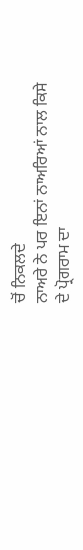ਚੋਂ ਨਿਕਲਦੇ
ਨਾਅਰੇ ਨੇ ਪਰ ਇਨਾਂ ਨਾਅਰਿਆਂ ਨਾਲ ਕਿਸੇ
ਦੇ ਪ੍ਰੋਗਰਾਮ ਦਾ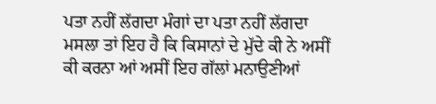ਪਤਾ ਨਹੀਂ ਲੱਗਦਾ ਮੰਗਾਂ ਦਾ ਪਤਾ ਨਹੀਂ ਲੱਗਦਾ ਮਸਲਾ ਤਾਂ ਇਹ ਹੈ ਕਿ ਕਿਸਾਨਾਂ ਦੇ ਮੁੱਦੇ ਕੀ ਨੇ ਅਸੀਂ
ਕੀ ਕਰਨਾ ਆਂ ਅਸੀਂ ਇਹ ਗੱਲਾਂ ਮਨਾਉਣੀਆਂ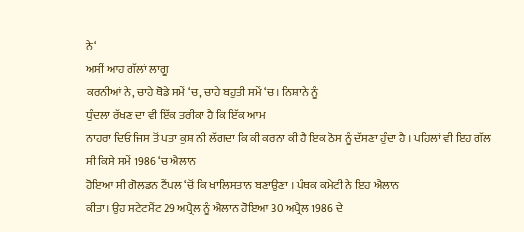ਨੇ‘
ਅਸੀਂ ਆਹ ਗੱਲਾਂ ਲਾਗੂ
ਕਰਨੀਆਂ ਨੇ, ਚਾਹੇ ਥੋਡੇ ਸਮੇਂ ‘ਚ, ਚਾਹੇ ਬਹੁਤੀ ਸਮੇਂ ‘ਚ। ਨਿਸ਼ਾਨੇ ਨੂੰ
ਧੁੰਦਲਾ ਰੱਖਣ ਦਾ ਵੀ ਇੱਕ ਤਰੀਕਾ ਹੈ ਕਿ ਇੱਕ ਆਮ
ਨਾਹਰਾ ਦਿਓ ਜਿਸ ਤੋਂ ਪਤਾ ਕੁਸ਼ ਨੀ ਲੱਗਦਾ ਕਿ ਕੀ ਕਰਨਾ ਕੀ ਹੈ ਇਕ ਠੋਸ ਨੂੰ ਦੱਸਣਾ ਹੁੰਦਾ ਹੈ । ਪਹਿਲਾਂ ਵੀ ਇਹ ਗੱਲ ਸੀ ਕਿਸੇ ਸਮੇਂ 1986 ‘ਚ ਐਲਾਨ
ਹੋਇਆ ਸੀ ਗੋਲਡਨ ਟੈਂਪਲ ‘ਚੋਂ ਕਿ ਖਾਲਿਸਤਾਨ ਬਣਾਉਣਾ । ਪੰਥਕ ਕਮੇਟੀ ਨੇ ਇਹ ਐਲਾਨ
ਕੀਤਾ। ਉਹ ਸਟੇਟਮੈਂਟ 29 ਅਪ੍ਰੈਲ ਨੂੰ ਐਲਾਨ ਹੋਇਆ 30 ਅਪ੍ਰੈਲ 1986 ਦੇ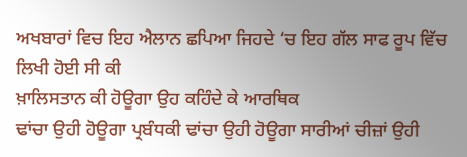ਅਖਬਾਰਾਂ ਵਿਚ ਇਹ ਐਲਾਨ ਛਪਿਆ ਜਿਹਦੇ ‘ਚ ਇਹ ਗੱਲ ਸਾਫ ਰੂਪ ਵਿੱਚ ਲਿਖੀ ਹੋਈ ਸੀ ਕੀ
ਖ਼ਾਲਿਸਤਾਨ ਕੀ ਹੋਊਗਾ ਉਹ ਕਹਿੰਦੇ ਕੇ ਆਰਥਿਕ
ਢਾਂਚਾ ਉਹੀ ਹੋਊਗਾ ਪ੍ਰਬੰਧਕੀ ਢਾਂਚਾ ਉਹੀ ਹੋਊਗਾ ਸਾਰੀਆਂ ਚੀਜ਼ਾਂ ਉਹੀ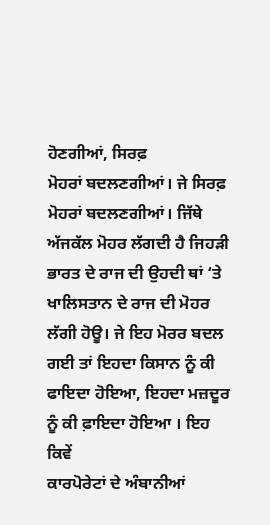ਹੋਣਗੀਆਂ, ਸਿਰਫ਼
ਮੋਹਰਾਂ ਬਦਲਣਗੀਆਂ। ਜੇ ਸਿਰਫ਼ ਮੋਹਰਾਂ ਬਦਲਣਗੀਆਂ। ਜਿੱਥੇ ਅੱਜਕੱਲ ਮੋਹਰ ਲੱਗਦੀ ਹੈ ਜਿਹੜੀ ਭਾਰਤ ਦੇ ਰਾਜ ਦੀ ਉਹਦੀ ਥਾਂ ‘ਤੇ ਖਾਲਿਸਤਾਨ ਦੇ ਰਾਜ ਦੀ ਮੋਹਰ ਲੱਗੀ ਹੋਊ। ਜੇ ਇਹ ਮੋਰਰ ਬਦਲ ਗਈ ਤਾਂ ਇਹਦਾ ਕਿਸਾਨ ਨੂੰ ਕੀ ਫਾਇਦਾ ਹੋਇਆ, ਇਹਦਾ ਮਜ਼ਦੂਰ ਨੂੰ ਕੀ ਫ਼ਾਇਦਾ ਹੋਇਆ । ਇਹ ਕਿਵੇਂ
ਕਾਰਪੋਰੇਟਾਂ ਦੇ ਅੰਬਾਨੀਆਂ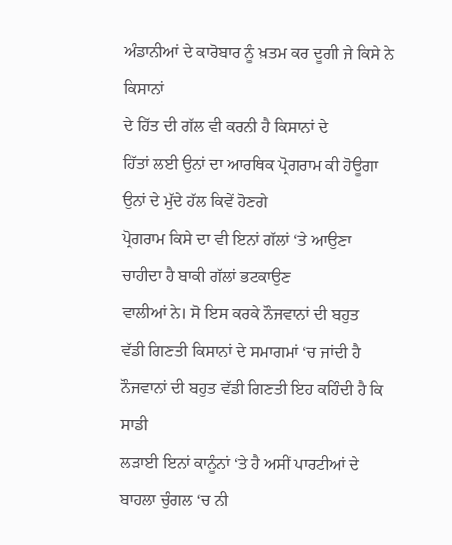ਅੰਡਾਨੀਆਂ ਦੇ ਕਾਰੋਬਾਰ ਨੂੰ ਖ਼ਤਮ ਕਰ ਦੂਗੀ ਜੇ ਕਿਸੇ ਨੇ ਕਿਸਾਨਾਂ
ਦੇ ਹਿੱਤ ਦੀ ਗੱਲ ਵੀ ਕਰਨੀ ਹੈ ਕਿਸਾਨਾਂ ਦੇ
ਹਿੱਤਾਂ ਲਈ ਉਨਾਂ ਦਾ ਆਰਥਿਕ ਪ੍ਰੋਗਰਾਮ ਕੀ ਹੋਊਗਾ
ਉਨਾਂ ਦੇ ਮੁੱਦੇ ਹੱਲ ਕਿਵੇਂ ਹੋਣਗੇ
ਪ੍ਰੋਗਰਾਮ ਕਿਸੇ ਦਾ ਵੀ ਇਨਾਂ ਗੱਲਾਂ ‘ਤੇ ਆਉਣਾ ਚਾਹੀਦਾ ਹੈ ਬਾਕੀ ਗੱਲਾਂ ਭਟਕਾਉਣ
ਵਾਲੀਆਂ ਨੇ। ਸੋ ਇਸ ਕਰਕੇ ਨੌਜਵਾਨਾਂ ਦੀ ਬਹੁਤ
ਵੱਡੀ ਗਿਣਤੀ ਕਿਸਾਨਾਂ ਦੇ ਸਮਾਗਮਾਂ ‘ਚ ਜਾਂਦੀ ਹੈ ਨੌਜਵਾਨਾਂ ਦੀ ਬਹੁਤ ਵੱਡੀ ਗਿਣਤੀ ਇਹ ਕਹਿੰਦੀ ਹੈ ਕਿ ਸਾਡੀ
ਲੜਾਈ ਇਨਾਂ ਕਾਨੂੰਨਾਂ ‘ਤੇ ਹੈ ਅਸੀਂ ਪਾਰਟੀਆਂ ਦੇ ਬਾਹਲਾ ਚੁੰਗਲ ‘ਚ ਨੀ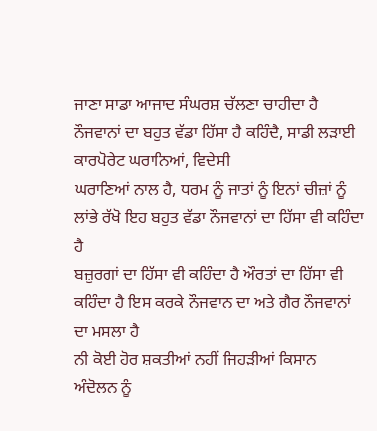ਜਾਣਾ ਸਾਡਾ ਆਜਾਦ ਸੰਘਰਸ਼ ਚੱਲਣਾ ਚਾਹੀਦਾ ਹੈ
ਨੌਜਵਾਨਾਂ ਦਾ ਬਹੁਤ ਵੱਡਾ ਹਿੱਸਾ ਹੈ ਕਹਿੰਦੈ, ਸਾਡੀ ਲੜਾਈ ਕਾਰਪੋਰੇਟ ਘਰਾਨਿਆਂ, ਵਿਦੇਸੀ
ਘਰਾਣਿਆਂ ਨਾਲ ਹੈ, ਧਰਮ ਨੂੰ ਜਾਤਾਂ ਨੂੰ ਇਨਾਂ ਚੀਜ਼ਾਂ ਨੂੰ ਲਾਂਭੇ ਰੱਖੋ ਇਹ ਬਹੁਤ ਵੱਡਾ ਨੌਜਵਾਨਾਂ ਦਾ ਹਿੱਸਾ ਵੀ ਕਹਿੰਦਾ ਹੈ
ਬਜ਼ੁਰਗਾਂ ਦਾ ਹਿੱਸਾ ਵੀ ਕਹਿੰਦਾ ਹੈ ਔਰਤਾਂ ਦਾ ਹਿੱਸਾ ਵੀ ਕਹਿੰਦਾ ਹੈ ਇਸ ਕਰਕੇ ਨੌਜਵਾਨ ਦਾ ਅਤੇ ਗੈਰ ਨੌਜਵਾਨਾਂ ਦਾ ਮਸਲਾ ਹੈ
ਨੀ ਕੋਈ ਹੋਰ ਸ਼ਕਤੀਆਂ ਨਹੀਂ ਜਿਹੜੀਆਂ ਕਿਸਾਨ
ਅੰਦੋਲਨ ਨੂੰ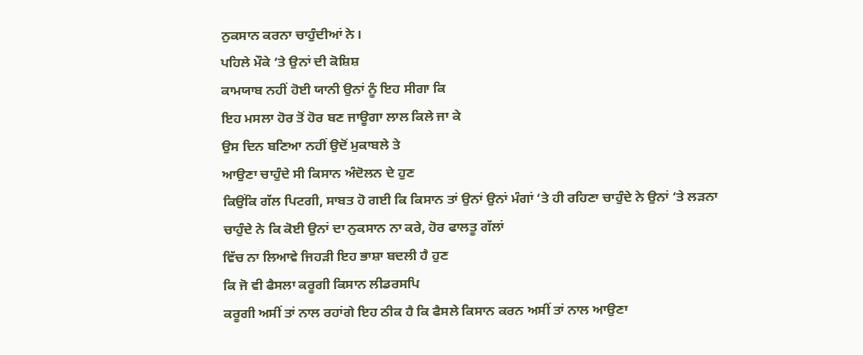ਨੁਕਸਾਨ ਕਰਨਾ ਚਾਹੁੰਦੀਆਂ ਨੇ।
ਪਹਿਲੇ ਮੌਕੇ ‘ਤੇ ਉਨਾਂ ਦੀ ਕੋਸ਼ਿਸ਼
ਕਾਮਯਾਬ ਨਹੀਂ ਹੋਈ ਯਾਨੀ ਉਨਾਂ ਨੂੰ ਇਹ ਸੀਗਾ ਕਿ
ਇਹ ਮਸਲਾ ਹੋਰ ਤੋਂ ਹੋਰ ਬਣ ਜਾਊਗਾ ਲਾਲ ਕਿਲੇ ਜਾ ਕੇ
ਉਸ ਦਿਨ ਬਣਿਆ ਨਹੀਂ ਉਦੋਂ ਮੁਕਾਬਲੇ ਤੇ
ਆਉਣਾ ਚਾਹੁੰਦੇ ਸੀ ਕਿਸਾਨ ਅੰਦੋਲਨ ਦੇ ਹੁਣ
ਕਿਉਂਕਿ ਗੱਲ ਪਿਟਗੀ, ਸਾਬਤ ਹੋ ਗਈ ਕਿ ਕਿਸਾਨ ਤਾਂ ਉਨਾਂ ਉਨਾਂ ਮੰਗਾਂ ‘ਤੇ ਹੀ ਰਹਿਣਾ ਚਾਹੁੰਦੇ ਨੇ ਉਨਾਂ ‘ਤੇ ਲੜਨਾ ਚਾਹੁੰਦੇ ਨੇ ਕਿ ਕੋਈ ਉਨਾਂ ਦਾ ਨੁਕਸਾਨ ਨਾ ਕਰੇ, ਹੋਰ ਫਾਲਤੂ ਗੱਲਾਂ
ਵਿੱਚ ਨਾ ਲਿਆਵੇ ਜਿਹੜੀ ਇਹ ਭਾਸ਼ਾ ਬਦਲੀ ਹੈ ਹੁਣ
ਕਿ ਜੋ ਵੀ ਫੈਸਲਾ ਕਰੂਗੀ ਕਿਸਾਨ ਲੀਡਰਸਪਿ
ਕਰੂਗੀ ਅਸੀਂ ਤਾਂ ਨਾਲ ਰਹਾਂਗੇ ਇਹ ਠੀਕ ਹੈ ਕਿ ਫੈਸਲੇ ਕਿਸਾਨ ਕਰਨ ਅਸੀਂ ਤਾਂ ਨਾਲ ਆਉਣਾ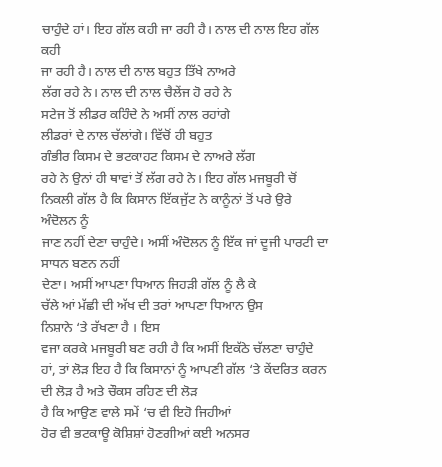ਚਾਹੁੰਦੇ ਹਾਂ। ਇਹ ਗੱਲ ਕਹੀ ਜਾ ਰਹੀ ਹੈ। ਨਾਲ ਦੀ ਨਾਲ ਇਹ ਗੱਲ ਕਹੀ
ਜਾ ਰਹੀ ਹੈ। ਨਾਲ ਦੀ ਨਾਲ ਬਹੁਤ ਤਿੱਖੇ ਨਾਅਰੇ
ਲੱਗ ਰਹੇ ਨੇ। ਨਾਲ ਦੀ ਨਾਲ ਚੈਲੇਂਜ ਹੋ ਰਹੇ ਨੇ
ਸਟੇਜ ਤੋਂ ਲੀਡਰ ਕਹਿੰਦੇ ਨੇ ਅਸੀਂ ਨਾਲ ਰਹਾਂਗੇ
ਲੀਡਰਾਂ ਦੇ ਨਾਲ ਚੱਲਾਂਗੇ। ਵਿੱਚੋਂ ਹੀ ਬਹੁਤ
ਗੰਭੀਰ ਕਿਸਮ ਦੇ ਭਟਕਾਹਟ ਕਿਸਮ ਦੇ ਨਾਅਰੇ ਲੱਗ
ਰਹੇ ਨੇ ਉਨਾਂ ਹੀ ਥਾਵਾਂ ਤੋਂ ਲੱਗ ਰਹੇ ਨੇ। ਇਹ ਗੱਲ ਮਜਬੂਰੀ ਚੋਂ ਨਿਕਲੀ ਗੱਲ ਹੈ ਕਿ ਕਿਸਾਨ ਇੱਕਜੁੱਟ ਨੇ ਕਾਨੂੰਨਾਂ ਤੋਂ ਪਰੇ ਉਰੇ ਅੰਦੋਲਨ ਨੂੰ
ਜਾਣ ਨਹੀਂ ਦੇਣਾ ਚਾਹੁੰਦੇ। ਅਸੀਂ ਅੰਦੋਲਨ ਨੂੰ ਇੱਕ ਜਾਂ ਦੂਜੀ ਪਾਰਟੀ ਦਾ ਸਾਧਨ ਬਣਨ ਨਹੀਂ
ਦੇਣਾ। ਅਸੀਂ ਆਪਣਾ ਧਿਆਨ ਜਿਹੜੀ ਗੱਲ ਨੂੰ ਲੈ ਕੇ
ਚੱਲੇ ਆਂ ਮੱਛੀ ਦੀ ਅੱਖ ਦੀ ਤਰਾਂ ਆਪਣਾ ਧਿਆਨ ਉਸ
ਨਿਸ਼ਾਨੇ ‘ਤੇ ਰੱਖਣਾ ਹੈ । ਇਸ
ਵਜਾ ਕਰਕੇ ਮਜਬੂਰੀ ਬਣ ਰਹੀ ਹੈ ਕਿ ਅਸੀਂ ਇਕੱਠੇ ਚੱਲਣਾ ਚਾਹੁੰਦੇ ਹਾਂ, ਤਾਂ ਲੋੜ ਇਹ ਹੈ ਕਿ ਕਿਸਾਨਾਂ ਨੂੰ ਆਪਣੀ ਗੱਲ ‘ਤੇ ਕੇਂਦਰਿਤ ਕਰਨ ਦੀ ਲੋੜ ਹੈ ਅਤੇ ਚੌਕਸ ਰਹਿਣ ਦੀ ਲੋੜ
ਹੈ ਕਿ ਆਉਣ ਵਾਲੇ ਸਮੇਂ ‘ਚ ਵੀ ਇਹੋ ਜਿਹੀਆਂ
ਹੋਰ ਵੀ ਭਟਕਾਊ ਕੋਸ਼ਿਸ਼ਾਂ ਹੋਣਗੀਆਂ ਕਈ ਅਨਸਰ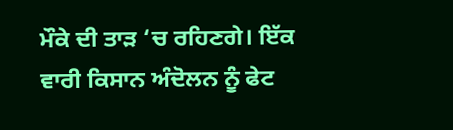ਮੌਕੇ ਦੀ ਤਾੜ ‘ਚ ਰਹਿਣਗੇ। ਇੱਕ ਵਾਰੀ ਕਿਸਾਨ ਅੰਦੋਲਨ ਨੂੰ ਫੇਟ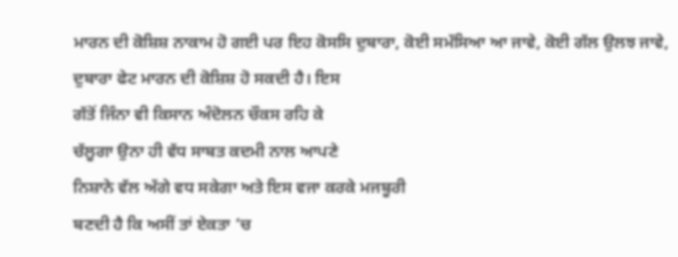ਮਾਰਨ ਦੀ ਕੋਸ਼ਿਸ਼ ਨਾਕਾਮ ਹੋ ਗਈ ਪਰ ਇਹ ਕੋਸਸਿ ਦੁਬਾਰਾ, ਕੋਈ ਸਮੱਸਿਆ ਆ ਜਾਵੇ, ਕੋਈ ਗੱਲ ਉਲਝ ਜਾਵੇ, ਦੁਬਾਰਾ ਫੇਟ ਮਾਰਨ ਦੀ ਕੋਸ਼ਿਸ਼ ਹੋ ਸਕਦੀ ਹੈ। ਇਸ
ਗੱਤੋਂ ਜਿੰਨਾ ਵੀ ਕਿਸਾਨ ਅੰਦੋਲਨ ਚੌਕਸ ਰਹਿ ਕੇ
ਚੱਲੂਗਾ ਉਨਾ ਹੀ ਵੱਧ ਸਾਬਤ ਕਦਮੀ ਨਾਲ ਆਪਣੇ
ਨਿਸ਼ਾਨੇ ਵੱਲ ਅੱਗੇ ਵਧ ਸਕੇਗਾ ਅਤੇ ਇਸ ਵਜਾ ਕਰਕੇ ਮਜਬੂਰੀ
ਬਣਦੀ ਹੈ ਕਿ ਅਸੀਂ ਤਾਂ ਏਕਤਾ ‘ਚ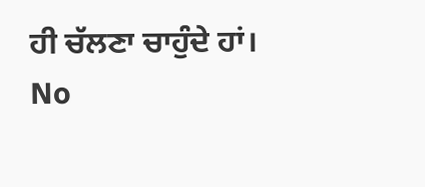ਹੀ ਚੱਲਣਾ ਚਾਹੁੰਦੇ ਹਾਂ।
No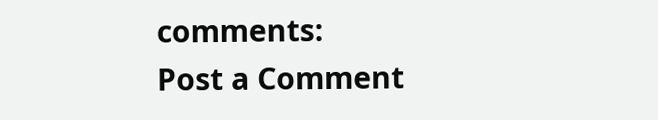comments:
Post a Comment